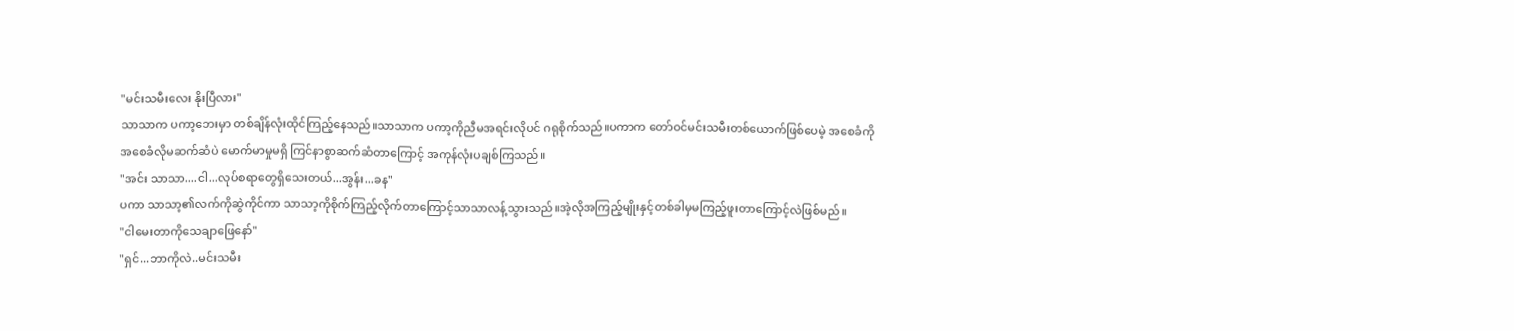"မင်းသမီးလေး နိုးပြီလား"
သာသာက ပကာ့ဘေးမှာ တစ်ချိန်လုံးထိုင်ကြည့်နေသည်။သာသာက ပကာ့ကိုညီမအရင်းလိုပင် ဂရုစိုက်သည်။ပကာက တော်ဝင်မင်းသမီးတစ်ယောက်ဖြစ်ပေမဲ့ အစေခံကိုအစေခံလိုမဆက်ဆံပဲ မောက်မာမှုမရှိ ကြင်နာစွာဆက်ဆံတာကြောင့် အကုန်လုံးပချစ်ကြသည်။
"အင်း သာသာ....ငါ...လုပ်စရာတွေရှိသေးတယ်...အွန်း...ခန"
ပကာ သာသာ့၏လက်ကိုဆွဲကိုင်ကာ သာသာ့ကိုစိုက်ကြည့်လိုက်တာကြောင့်သာသာလန့်သွားသည်။အဲ့လိုအကြည့်မျိုးနှင့်တစ်ခါမှမကြည့်ဖူးတာကြောင့်လဲဖြစ်မည်။
"ငါမေးတာကိုသေချာဖြေနော်"
"ရှင်...ဘာကိုလဲ..မင်းသမီး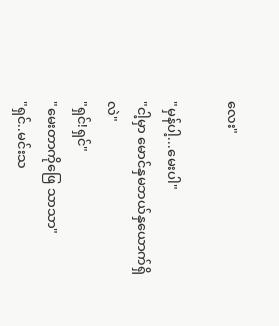လေး"

"မှန်ပါ့...မေးပါ"
"ငါ့မှာ မောင်နှမဘယ်နှယောက်ရှိလဲ"
"ရှင်!ရှင်"
"မေးတာကိုဖြေ သာသာ"
"ရှင်..မင်းသ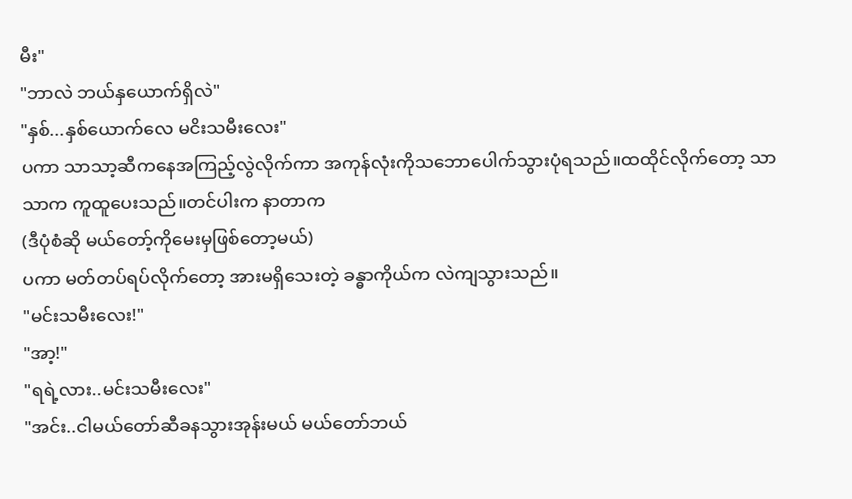မီး"
"ဘာလဲ ဘယ်နှယောက်ရှိလဲ"
"နှစ်...နှစ်ယောက်လေ မငိးသမီးလေး"
ပကာ သာသာ့ဆီကနေအကြည့်လွဲလိုက်ကာ အကုန်လုံးကိုသဘောပေါက်သွားပုံရသည်။ထထိုင်လိုက်တော့ သာသာက ကူထူပေးသည်။တင်ပါးက နာတာက
(ဒီပုံစံဆို မယ်တော့်ကိုမေးမှဖြစ်တော့မယ်)
ပကာ မတ်တပ်ရပ်လိုက်တော့ အားမရှိသေးတဲ့ ခန္ဓာကိုယ်က လဲကျသွားသည်။
"မင်းသမီးလေး!"
"အာ့!"
"ရရဲ့လား..မင်းသမီးလေး"
"အင်း..ငါမယ်တော်ဆီခနသွားအုန်းမယ် မယ်တော်ဘယ်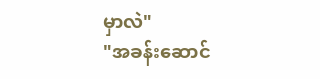မှာလဲ"
"အခန်းဆောင်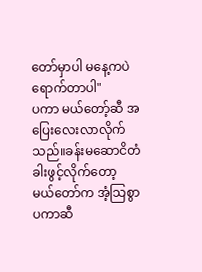တော်မှာပါ မနေ့ကပဲရောက်တာပါ"
ပကာ မယ်တော့်ဆီ အပြေးလေးလာလိုက်သည်။ခန်းမဆောငိတံခါးဖွင့်လိုက်တော့ မယ်တော်က အံ့သြစွာ ပကာဆီ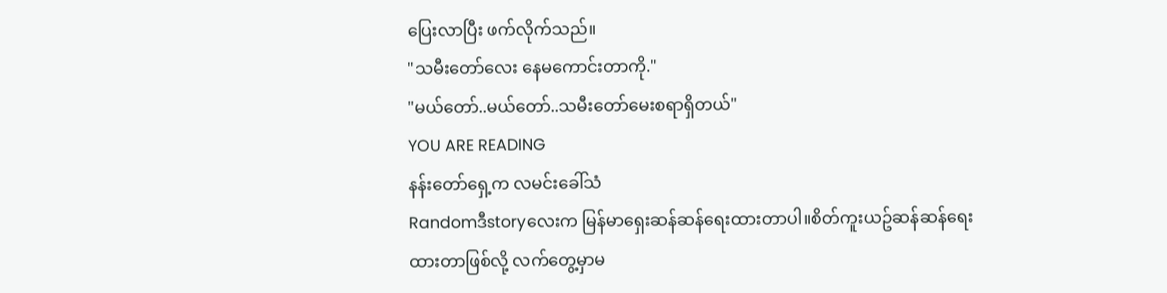ပြေးလာပြီး ဖက်လိုက်သည်။
"သမီးတော်လေး နေမကောင်းတာကို."
"မယ်တော်..မယ်တော်..သမီးတော်မေးစရာရှိတယ်"
YOU ARE READING
နန်းတော်ရှေ့က လမင်းခေါ်သံ
Randomဒီstoryလေးက မြန်မာရှေးဆန်ဆန်ရေးထားတာပါ။စိတ်ကူးယဥ်ဆန်ဆန်ရေးထားတာဖြစ်လို့ လက်တွေ့မှာမ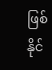ဖြစ်နိုင်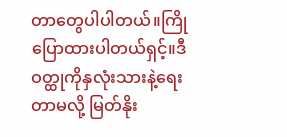တာတွေပါပါတယ်။ကြိုပြောထားပါတယ်ရှင့်။ဒီဝတ္ထုကိုနှလုံးသားနဲ့ရေးတာမလို့ မြတ်နိုး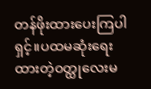တန်ဖိုးထားပေးကြပါရှင့်။ပထမဆုံးရေးထားတဲ့ဝတ္ထုလေးမ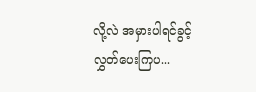လို့လဲ အမှားပါရင်ခွင့်လွှတ်ပေးကြပ...